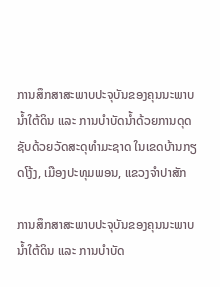ການສຶກສາສະພາບປະຈຸບັນຂອງຄຸນນະພາບນໍ້າໃຕ້ດິນ ແລະ ການບຳບັດນໍ້າດ້ວຍການດຸດ ຊັບດ້ວຍວັດສະດຸທຳມະຊາດ ໃນເຂດບ້ານກຽດໂງ້ງ, ເມືອງປະທຸມພອນ, ແຂວງຈໍາປາສັກ

ການສຶກສາສະພາບປະຈຸບັນຂອງຄຸນນະພາບນໍ້າໃຕ້ດິນ ແລະ ການບຳບັດ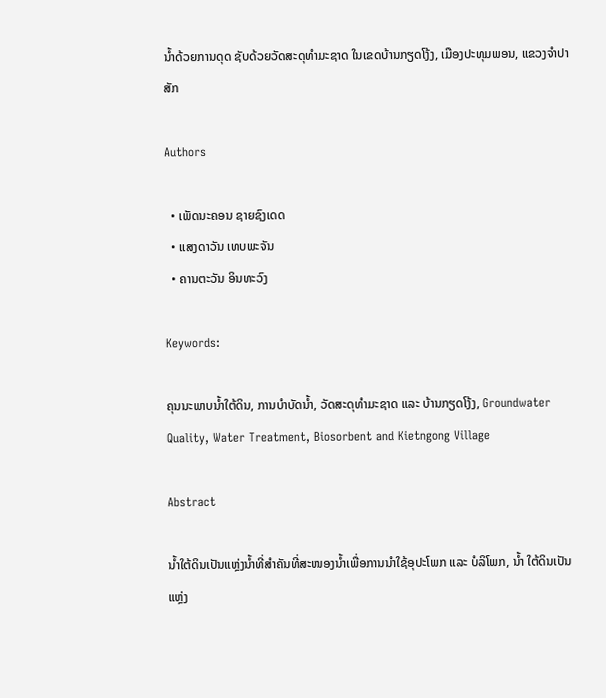ນໍ້າດ້ວຍການດຸດ ຊັບດ້ວຍວັດສະດຸທຳມະຊາດ ໃນເຂດບ້ານກຽດໂງ້ງ, ເມືອງປະທຸມພອນ, ແຂວງຈໍາປາສັກ

Authors

  • ເພັດນະຄອນ ຊາຍຊົງເດດ
  • ແສງດາວັນ ເທບພະຈັນ
  • ຄານຕະວັນ ອິນທະວົງ

Keywords:

ຄຸນນະພາບນໍ້າໃຕ້ດິນ, ການບຳບັດນໍ້າ, ວັດສະດຸທຳມະຊາດ ແລະ ບ້ານກຽດໂງ້ງ, Groundwater Quality, Water Treatment, Biosorbent and Kietngong Village

Abstract

ນໍ້າໃຕ້ດິນເປັນແຫຼ່ງນໍ້າທີ່ສຳຄັນທີ່ສະໜອງນໍ້າເພື່ອການນຳໃຊ້ອຸປະໂພກ ແລະ ບໍລິໂພກ, ນໍ້າ ໃຕ້ດິນເປັນແຫຼ່ງ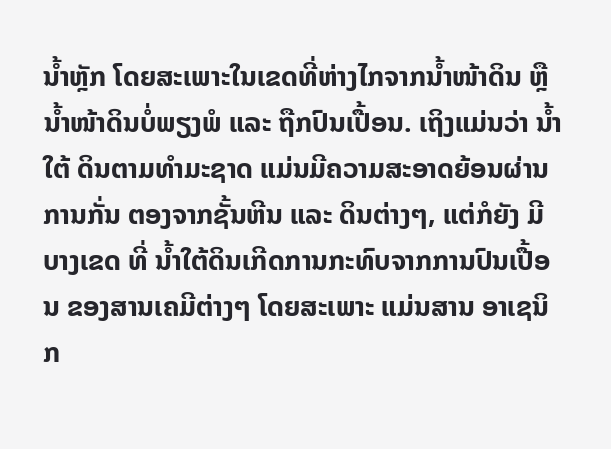ນໍ້າຫຼັກ ໂດຍສະເພາະໃນເຂດທີ່ຫ່າງໄກຈາກນ້ຳໜ້າດິນ ຫຼື ນ້ຳໜ້າດິນບໍ່ພຽງພໍ ແລະ ຖືກປົນເປື້ອນ. ເຖິງແມ່ນວ່າ ນໍ້າໃຕ້ ດິນຕາມທຳມະຊາດ ແມ່ນມີຄວາມສະອາດຍ້ອນຜ່ານການກັ່ນ ຕອງຈາກຊັ້ນຫີນ ແລະ ດິນຕ່າງໆ, ແຕ່ກໍຍັງ ມີບາງເຂດ ທີ່ ນໍ້າໃຕ້ດິນເກີດການກະທົບຈາກການປົນເປື້ອນ ຂອງສານເຄມີຕ່າງໆ ໂດຍສະເພາະ ແມ່ນສານ ອາເຊນິກ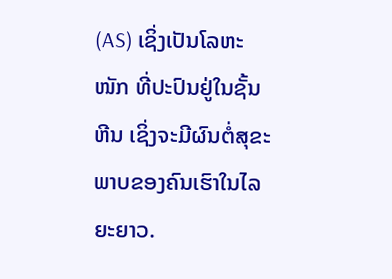(AS) ເຊິ່ງເປັນໂລຫະໜັກ ທີ່ປະປົນຢູ່ໃນຊັ້ນຫີນ ເຊິ່ງຈະມີຜົນຕໍ່ສຸຂະພາບຂອງຄົນເຮົາໃນໄລຍະຍາວ.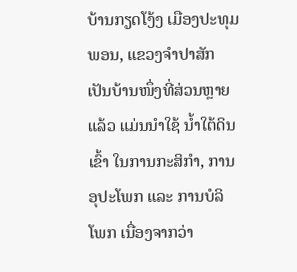ບ້ານກຽດໂງ້ງ ເມືອງປະທຸມພອນ, ແຂວງຈໍາປາສັກ ເປັນບ້ານໜຶ່ງທີ່ສ່ວນຫຼາຍແລ້ວ ແມ່ນນໍາໃຊ້ ນໍ້າໃຕ້ດິນ ເຂົ້າ ໃນການກະສິກໍາ, ການອຸປະໂພກ ແລະ ການບໍລິໂພກ ເນື່ອງຈາກວ່າ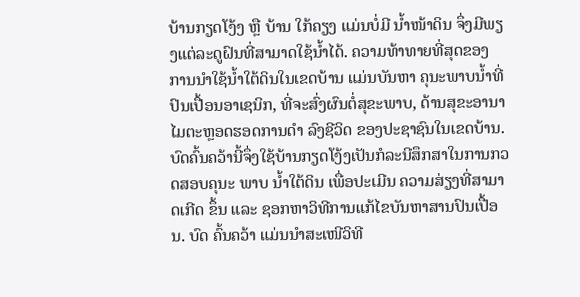ບ້ານກຽດໂງ້ງ ຫຼື ບ້ານ ໃກ້ຄຽງ ແມ່ນບໍ່ມີ ນໍ້າໜ້າດິນ ຈຶ່ງມີພຽງແຕ່ລະດູຝົນທີ່ສາມາດໃຊ້ນໍ້າໄດ້. ຄວາມທ້າທາຍທີ່ສຸດຂອງ ການນໍາໃຊ້ນໍ້າໃຕ້ດິນໃນເຂດບ້ານ ແມ່ນບັນຫາ ຄຸນະພາບນໍ້າທີ່ປົນເປື້ອນອາເຊນິກ, ທີ່ຈະສົ່ງຜົນຕໍ່ສຸຂະພາບ, ດ້ານສຸຂະອານາໄມຕະຫຼອດຮອດການດໍາ ລົງຊີວິດ ຂອງປະຊາຊົນໃນເຂດບ້ານ. ບົດຄົ້ນຄວ້ານີ້ຈຶ່ງໃຊ້ບ້ານກຽດໂງ້ງເປັນກໍລະນີສຶກສາໃນການກວດສອບຄຸນະ ພາບ ນໍ້າໃຕ້ດິນ ເພື່ອປະເມີນ ຄວາມສ່ຽງທີ່ສາມາດເກີດ ຂຶ້ນ ແລະ ຊອກຫາວິທີການແກ້ໄຂບັນຫາສານປົນເປື້ອນ. ບົດ ຄົ້ນຄວ້າ ແມ່ນນຳສະເໜີວິທີ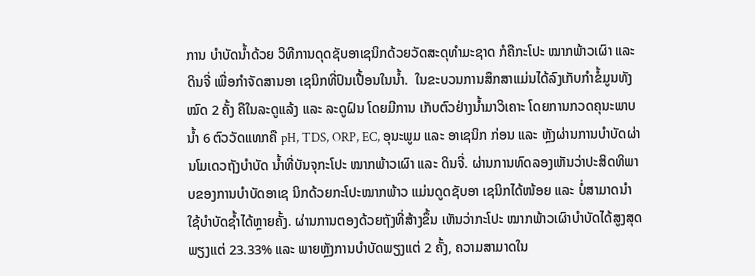ການ ບຳບັດນ້ຳດ້ວຍ ວິທີການດຸດຊັບອາເຊນິກດ້ວຍວັດສະດຸທຳມະຊາດ ກໍຄືກະໂປະ ໝາກພ້າວເຜົາ ແລະ ດິນຈີ່ ເພື່ອກຳຈັດສານອາ ເຊນິກທີ່ປົນເປື້ອນໃນນ້ຳ.  ໃນຂະບວນການສຶກສາແມ່ນໄດ້ລົງເກັບກຳຂໍ້ມູນທັງໝົດ 2 ຄັ້ງ ຄືໃນລະດູແລ້ງ ແລະ ລະດູຝົນ ໂດຍມີການ ເກັບຕົວຢ່າງນໍ້າມາວິເຄາະ ໂດຍການກວດຄຸນະພາບນໍ້າ 6 ຕົວວັດແທກຄື pH, TDS, ORP, EC, ອຸນະພູມ ແລະ ອາເຊນິກ ກ່ອນ ແລະ ຫຼັງຜ່ານການບຳບັດຜ່ານໂມເດວຖັງບຳບັດ ນໍ້າທີ່ບັນຈຸກະໂປະ ໝາກພ້າວເຜົາ ແລະ ດິນຈີ່. ຜ່ານການທົດລອງເຫັນວ່າປະສິດທິພາບຂອງການບຳບັດອາເຊ ນິກດ້ວຍກະໂປະໝາກພ້າວ ແມ່ນດູດຊັບອາ ເຊນິກໄດ້ໜ້ອຍ ແລະ ບໍ່ສາມາດນຳໃຊ້ບຳບັດຊໍ້າໄດ້ຫຼາຍຄັ້ງ. ຜ່ານການຕອງດ້ວຍຖັງທີ່ສ້າງຂຶ້ນ ເຫັນວ່າກະໂປະ ໝາກພ້າວເຜົາບຳບັດໄດ້ສູງສຸດພຽງແຕ່ 23.33% ແລະ ພາຍຫຼັງການບຳບັດພຽງແຕ່ 2 ຄັ້ງ, ຄວາມສາມາດໃນ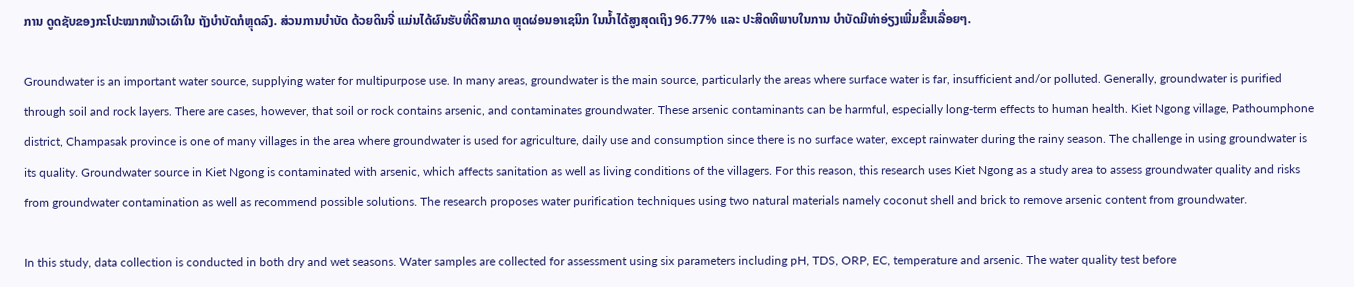ການ ດູດຊັບຂອງກະໂປະໝາກພ້າວເຜົາໃນ ຖັງບຳບັດກໍຫຼຸດລົງ. ສ່ວນການບຳບັດ ດ້ວຍດິນຈີ່ ແມ່ນໄດ້ຜົນຮັບທີ່ດີສາມາດ ຫຼຸດຜ່ອນອາເຊນິກ ໃນນໍ້າໄດ້ສູງສຸດເຖິງ 96.77% ແລະ ປະສິດທິພາບໃນການ ບຳບັດມີທ່າອ່ຽງເພີ່ມຂຶ້ນເລື່ອຍໆ.

Groundwater is an important water source, supplying water for multipurpose use. In many areas, groundwater is the main source, particularly the areas where surface water is far, insufficient and/or polluted. Generally, groundwater is purified through soil and rock layers. There are cases, however, that soil or rock contains arsenic, and contaminates groundwater. These arsenic contaminants can be harmful, especially long-term effects to human health. Kiet Ngong village, Pathoumphone district, Champasak province is one of many villages in the area where groundwater is used for agriculture, daily use and consumption since there is no surface water, except rainwater during the rainy season. The challenge in using groundwater is its quality. Groundwater source in Kiet Ngong is contaminated with arsenic, which affects sanitation as well as living conditions of the villagers. For this reason, this research uses Kiet Ngong as a study area to assess groundwater quality and risks from groundwater contamination as well as recommend possible solutions. The research proposes water purification techniques using two natural materials namely coconut shell and brick to remove arsenic content from groundwater.

In this study, data collection is conducted in both dry and wet seasons. Water samples are collected for assessment using six parameters including pH, TDS, ORP, EC, temperature and arsenic. The water quality test before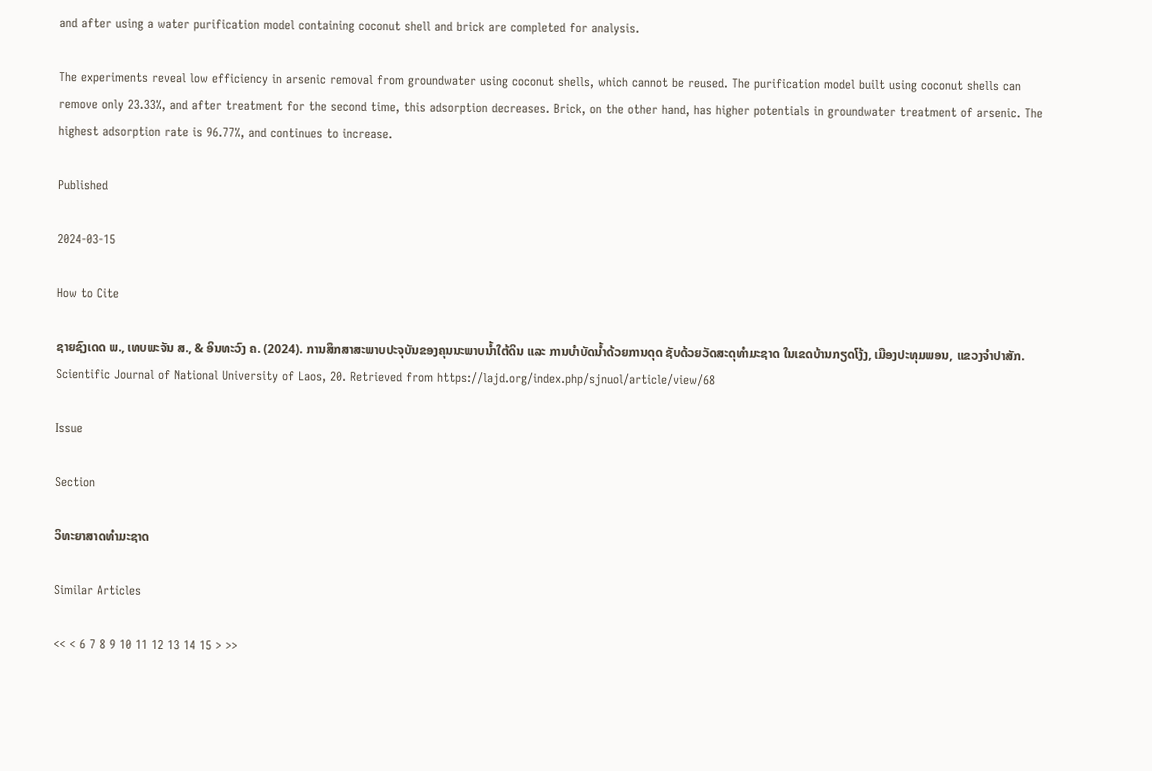and after using a water purification model containing coconut shell and brick are completed for analysis.

The experiments reveal low efficiency in arsenic removal from groundwater using coconut shells, which cannot be reused. The purification model built using coconut shells can remove only 23.33%, and after treatment for the second time, this adsorption decreases. Brick, on the other hand, has higher potentials in groundwater treatment of arsenic. The highest adsorption rate is 96.77%, and continues to increase.

Published

2024-03-15

How to Cite

ຊາຍຊົງເດດ ພ., ເທບພະຈັນ ສ., & ອິນທະວົງ ຄ. (2024). ການສຶກສາສະພາບປະຈຸບັນຂອງຄຸນນະພາບນໍ້າໃຕ້ດິນ ແລະ ການບຳບັດນໍ້າດ້ວຍການດຸດ ຊັບດ້ວຍວັດສະດຸທຳມະຊາດ ໃນເຂດບ້ານກຽດໂງ້ງ, ເມືອງປະທຸມພອນ, ແຂວງຈໍາປາສັກ. Scientific Journal of National University of Laos, 20. Retrieved from https://lajd.org/index.php/sjnuol/article/view/68

Issue

Section

ວິທະຍາສາດທໍາມະຊາດ

Similar Articles

<< < 6 7 8 9 10 11 12 13 14 15 > >>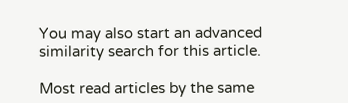You may also start an advanced similarity search for this article.

Most read articles by the same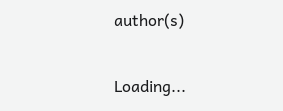author(s)

Loading...